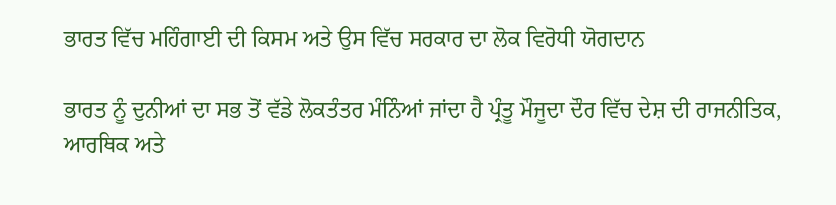ਭਾਰਤ ਵਿੱਚ ਮਹਿੰਗਾਈ ਦੀ ਕਿਸਮ ਅਤੇ ਉਸ ਵਿੱਚ ਸਰਕਾਰ ਦਾ ਲੋਕ ਵਿਰੋਧੀ ਯੋਗਦਾਨ

ਭਾਰਤ ਨੂੰ ਦੁਨੀਆਂ ਦਾ ਸਭ ਤੋਂ ਵੱਡੇ ਲੋਕਤੰਤਰ ਮੰਨਿੰਆਂ ਜਾਂਦਾ ਹੈ ਪ੍ਰੰਤੂ ਮੌਜੂਦਾ ਦੌਰ ਵਿੱਚ ਦੇਸ਼ ਦੀ ਰਾਜਨੀਤਿਕ, ਆਰਥਿਕ ਅਤੇ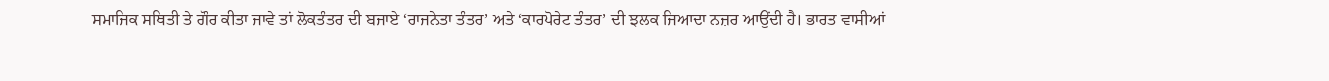ਸਮਾਜਿਕ ਸਥਿਤੀ ਤੇ ਗੌਰ ਕੀਤਾ ਜਾਵੇ ਤਾਂ ਲੋਕਤੰਤਰ ਦੀ ਬਜਾਏ ‘ਰਾਜਨੇਤਾ ਤੰਤਰ’ ਅਤੇ ‘ਕਾਰਪੋਰੇਟ ਤੰਤਰ’ ਦੀ ਝਲਕ ਜਿਆਦਾ ਨਜ਼ਰ ਆਉਂਦੀ ਹੈ। ਭਾਰਤ ਵਾਸੀਆਂ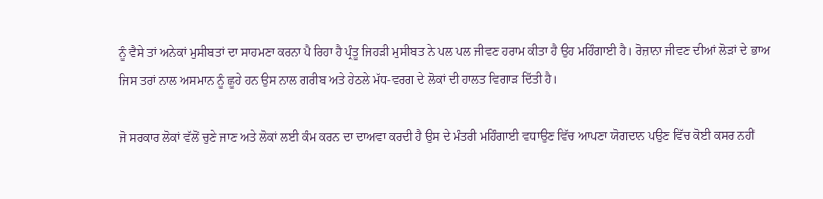ਨੂੰ ਵੈਸੇ ਤਾਂ ਅਨੇਕਾਂ ਮੁਸੀਬਤਾਂ ਦਾ ਸਾਹਮਣਾ ਕਰਨਾ ਪੈ ਰਿਹਾ ਹੈ ਪ੍ਰੰਤੂ ਜਿਹੜੀ ਮੁਸੀਬਤ ਨੇ ਪਲ ਪਲ ਜੀਵਣ ਹਰਾਮ ਕੀਤਾ ਹੈ ਉਹ ਮਹਿੰਗਾਈ ਹੈ। ਰੋਜ਼ਾਨਾ ਜੀਵਣ ਦੀਆਂ ਲੋੜਾਂ ਦੇ ਭਾਅ ਜਿਸ ਤਰਾਂ ਨਾਲ ਅਸਮਾਨ ਨੂੰ ਛੂਹੇ ਹਨ ਉਸ ਨਾਲ ਗਰੀਬ ਅਤੇ ਹੇਠਲੇ ਮੱਧ-ਵਰਗ ਦੇ ਲੋਕਾਂ ਦੀ ਹਾਲਤ ਵਿਗਾੜ ਦਿੱਤੀ ਹੈ।

ਜੋ ਸਰਕਾਰ ਲੋਕਾਂ ਵੱਲੋਂ ਚੁਣੇ ਜਾਣ ਅਤੇ ਲੋਕਾਂ ਲਈ ਕੰਮ ਕਰਨ ਦਾ ਦਾਅਵਾ ਕਰਦੀ ਹੈ ਉਸ ਦੇ ਮੰਤਰੀ ਮਹਿੰਗਾਈ ਵਧਾਉਣ ਵਿੱਚ ਆਪਣਾ ਯੋਗਦਾਨ ਪਉਣ ਵਿੱਚ ਕੋਈ ਕਸਰ ਨਹੀਂ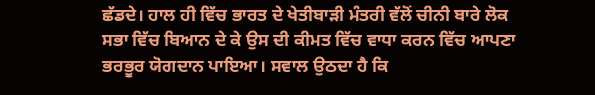ਛੱਡਦੇ। ਹਾਲ ਹੀ ਵਿੱਚ ਭਾਰਤ ਦੇ ਖੇਤੀਬਾੜੀ ਮੰਤਰੀ ਵੱਲੋਂ ਚੀਨੀ ਬਾਰੇ ਲੋਕ ਸਭਾ ਵਿੱਚ ਬਿਆਨ ਦੇ ਕੇ ਉਸ ਦੀ ਕੀਮਤ ਵਿੱਚ ਵਾਧਾ ਕਰਨ ਵਿੱਚ ਆਪਣਾ ਭਰਭੂਰ ਯੋਗਦਾਨ ਪਾਇਆ। ਸਵਾਲ ਉਠਦਾ ਹੈ ਕਿ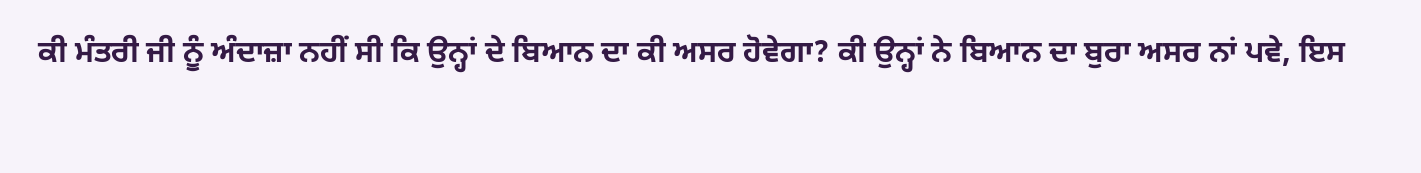ਕੀ ਮੰਤਰੀ ਜੀ ਨੂੰ ਅੰਦਾਜ਼ਾ ਨਹੀਂ ਸੀ ਕਿ ਉਨ੍ਹਾਂ ਦੇ ਬਿਆਨ ਦਾ ਕੀ ਅਸਰ ਹੋਵੇਗਾ? ਕੀ ਉਨ੍ਹਾਂ ਨੇ ਬਿਆਨ ਦਾ ਬੁਰਾ ਅਸਰ ਨਾਂ ਪਵੇ, ਇਸ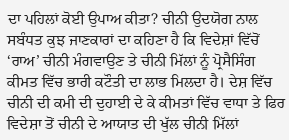ਦਾ ਪਹਿਲਾਂ ਕੋਈ ਉਪਾਅ ਕੀਤਾ? ਚੀਨੀ ਉਦਯੋਗ ਨਾਲ ਸਬੰਧਤ ਕੁਝ ਜਾਣਕਾਰਾਂ ਦਾ ਕਹਿਣਾ ਹੈ ਕਿ ਵਿਦੇਸ਼ਾਂ ਵਿੱਚੋਂ ‘ਰਾਅ’ ਚੀਨੀ ਮੰਗਵਾਉਣ ਤੇ ਚੀਨੀ ਮਿੱਲਾਂ ਨੂੰ ਪ੍ਰੋਸੈਸਿੰਗ ਕੀਮਤ ਵਿੱਚ ਭਾਰੀ ਕਟੌਤੀ ਦਾ ਲਾਭ ਮਿਲਦਾ ਹੈ। ਦੇਸ਼ ਵਿੱਚ ਚੀਨੀ ਦੀ ਕਮੀ ਦੀ ਦੁਹਾਈ ਦੇ ਕੇ ਕੀਮਤਾਂ ਵਿੱਚ ਵਾਧਾ ਤੇ ਫਿਰ ਵਿਦੇਸ਼ਾ ਤੋਂ ਚੀਨੀ ਦੇ ਆਯਾਤ ਦੀ ਖੁੱਲ ਚੀਨੀ ਮਿੱਲਾਂ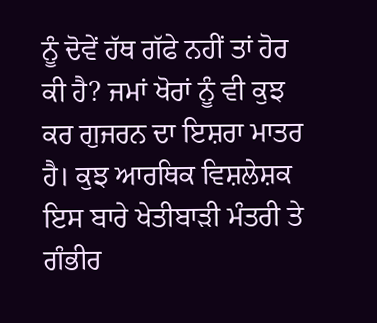ਨੂੰ ਦੋਵੇਂ ਹੱਥ ਗੱਫੇ ਨਹੀਂ ਤਾਂ ਹੋਰ ਕੀ ਹੈ? ਜਮਾਂ ਖੋਰਾਂ ਨੂੰ ਵੀ ਕੁਝ ਕਰ ਗੁਜਰਨ ਦਾ ਇਸ਼ਰਾ ਮਾਤਰ ਹੈ। ਕੁਝ ਆਰਥਿਕ ਵਿਸ਼ਲੇਸ਼ਕ ਇਸ ਬਾਰੇ ਖੇਤੀਬਾੜੀ ਮੰਤਰੀ ਤੇ ਗੰਭੀਰ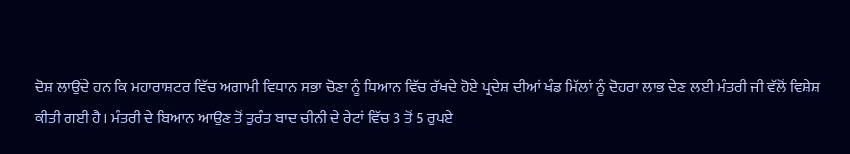ਦੋਸ਼ ਲਾਉਂਦੇ ਹਨ ਕਿ ਮਹਾਰਾਸ਼ਟਰ ਵਿੱਚ ਅਗਾਮੀ ਵਿਧਾਨ ਸਭਾ ਚੋਣਾ ਨੂੰ ਧਿਆਨ ਵਿੱਚ ਰੱਖਦੇ ਹੋਏ ਪ੍ਰਦੇਸ਼ ਦੀਆਂ ਖੰਡ ਮਿੱਲਾਂ ਨੂੰ ਦੋਹਰਾ ਲਾਭ ਦੇਣ ਲਈ ਮੰਤਰੀ ਜੀ ਵੱਲੋਂ ਵਿਸ਼ੇਸ਼ ਕੀਤੀ ਗਈ ਹੈ। ਮੰਤਰੀ ਦੇ ਬਿਆਨ ਆਉਣ ਤੋਂ ਤੁਰੰਤ ਬਾਦ ਚੀਨੀ ਦੇ ਰੇਟਾਂ ਵਿੱਚ 3 ਤੋਂ 5 ਰੁਪਏ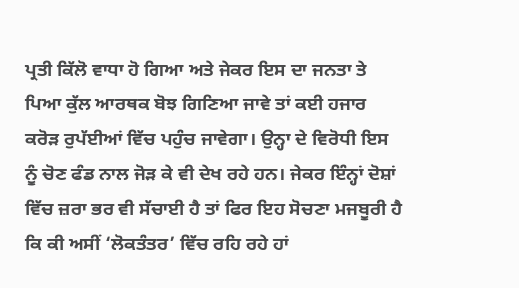ਪ੍ਰਤੀ ਕਿੱਲੋ ਵਾਧਾ ਹੋ ਗਿਆ ਅਤੇ ਜੇਕਰ ਇਸ ਦਾ ਜਨਤਾ ਤੇ ਪਿਆ ਕੁੱਲ ਆਰਥਕ ਬੋਝ ਗਿਣਿਆ ਜਾਵੇ ਤਾਂ ਕਈ ਹਜਾਰ ਕਰੋੜ ਰੁਪੱਈਆਂ ਵਿੱਚ ਪਹੁੰਚ ਜਾਵੇਗਾ। ਉਨ੍ਹਾ ਦੇ ਵਿਰੋਧੀ ਇਸ ਨੂੰ ਚੋਣ ਫੰਡ ਨਾਲ ਜੋੜ ਕੇ ਵੀ ਦੇਖ ਰਹੇ ਹਨ। ਜੇਕਰ ਇੰਨ੍ਹਾਂ ਦੋਸ਼ਾਂ ਵਿੱਚ ਜ਼ਰਾ ਭਰ ਵੀ ਸੱਚਾਈ ਹੈ ਤਾਂ ਫਿਰ ਇਹ ਸੋਚਣਾ ਮਜਬੂਰੀ ਹੈ ਕਿ ਕੀ ਅਸੀਂ ‘ਲੋਕਤੰਤਰ’ ਵਿੱਚ ਰਹਿ ਰਹੇ ਹਾਂ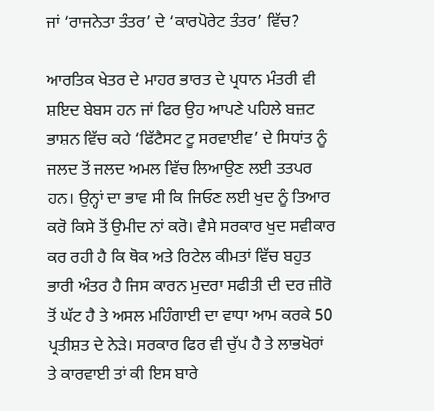ਜਾਂ ‘ਰਾਜਨੇਤਾ ਤੰਤਰ’ ਦੇ ‘ਕਾਰਪੋਰੇਟ ਤੰਤਰ’ ਵਿੱਚ?

ਆਰਤਿਕ ਖੇਤਰ ਦੇ ਮਾਹਰ ਭਾਰਤ ਦੇ ਪ੍ਰਧਾਨ ਮੰਤਰੀ ਵੀ ਸ਼ਇਦ ਬੇਬਸ ਹਨ ਜਾਂ ਫਿਰ ਉਹ ਆਪਣੇ ਪਹਿਲੇ ਬਜ਼ਟ ਭਾਸ਼ਨ ਵਿੱਚ ਕਹੇ ‘ਫਿੱਟੈਸਟ ਟੂ ਸਰਵਾਈਵ’ ਦੇ ਸਿਧਾਂਤ ਨੂੰ ਜਲਦ ਤੋਂ ਜਲਦ ਅਮਲ ਵਿੱਚ ਲਿਆਉਣ ਲਈ ਤਤਪਰ ਹਨ। ਉਨ੍ਹਾਂ ਦਾ ਭਾਵ ਸੀ ਕਿ ਜਿਓਣ ਲਈ ਖੁਦ ਨੂੰ ਤਿਆਰ ਕਰੋ ਕਿਸੇ ਤੋਂ ਉਮੀਦ ਨਾਂ ਕਰੋ। ਵੈਸੇ ਸਰਕਾਰ ਖੁਦ ਸਵੀਕਾਰ ਕਰ ਰਹੀ ਹੈ ਕਿ ਥੋਕ ਅਤੇ ਰਿਟੇਲ ਕੀਮਤਾਂ ਵਿੱਚ ਬਹੁਤ ਭਾਰੀ ਅੰਤਰ ਹੈ ਜਿਸ ਕਾਰਨ ਮੁਦਰਾ ਸਫੀਤੀ ਦੀ ਦਰ ਜ਼ੀਰੋ ਤੋਂ ਘੱਟ ਹੈ ਤੇ ਅਸਲ ਮਹਿੰਗਾਈ ਦਾ ਵਾਧਾ ਆਮ ਕਰਕੇ 50 ਪ੍ਰਤੀਸ਼ਤ ਦੇ ਨੇੜੇ। ਸਰਕਾਰ ਫਿਰ ਵੀ ਚੁੱਪ ਹੈ ਤੇ ਲਾਭਖੋਰਾਂ ਤੇ ਕਾਰਵਾਈ ਤਾਂ ਕੀ ਇਸ ਬਾਰੇ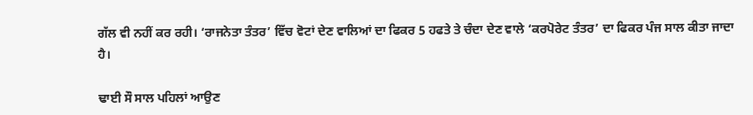ਗੱਲ ਵੀ ਨਹੀਂ ਕਰ ਰਹੀ। ‘ਰਾਜਨੇਤਾ ਤੰਤਰ’ ਵਿੱਚ ਵੋਟਾਂ ਦੇਣ ਵਾਲਿਆਂ ਦਾ ਫਿਕਰ 5 ਹਫਤੇ ਤੇ ਚੰਦਾ ਦੇਣ ਵਾਲੇ ‘ਕਰਪੋਰੇਟ ਤੰਤਰ’ ਦਾ ਫਿਕਰ ਪੰਜ ਸਾਲ ਕੀਤਾ ਜਾਦਾ ਹੈ।

ਢਾਈ ਸੌ ਸਾਲ ਪਹਿਲਾਂ ਆਉਣ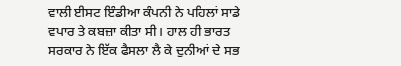ਵਾਲੀ ਈਸਟ ਇੰਡੀਆ ਕੰਪਨੀ ਨੇ ਪਹਿਲਾਂ ਸਾਡੇ ਵਪਾਰ ਤੇ ਕਬਜ਼ਾ ਕੀਤਾ ਸੀ। ਹਾਲ ਹੀ ਭਾਰਤ ਸਰਕਾਰ ਨੇ ਇੱਕ ਫੈਸਲਾ ਲੈ ਕੇ ਦੁਨੀਆਂ ਦੇ ਸਭ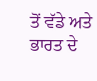ਤੋਂ ਵੱਡੇ ਅਤੇ ਭਾਰਤ ਦੇ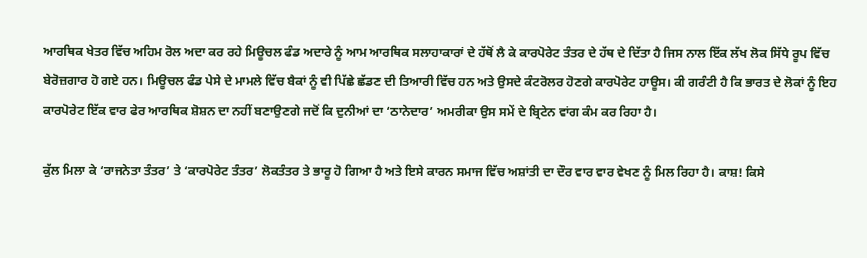ਆਰਥਿਕ ਖੇਤਰ ਵਿੱਚ ਅਹਿਮ ਰੋਲ ਅਦਾ ਕਰ ਰਹੇ ਮਿਊਚਲ ਫੰਡ ਅਦਾਰੇ ਨੂੰ ਆਮ ਆਰਥਿਕ ਸਲਾਹਾਕਾਰਾਂ ਦੇ ਹੱਥੋਂ ਲੈ ਕੇ ਕਾਰਪੋਰੇਟ ਤੰਤਰ ਦੇ ਹੱਥ ਦੇ ਦਿੱਤਾ ਹੈ ਜਿਸ ਨਾਲ ਇੱਕ ਲੱਖ ਲੋਕ ਸਿੱਧੇ ਰੂਪ ਵਿੱਚ ਬੇਰੋਜ਼ਗਾਰ ਹੋ ਗਏ ਹਨ। ਮਿਊਚਲ ਫੰਡ ਪੇਸੇ ਦੇ ਮਾਮਲੇ ਵਿੱਚ ਬੈਕਾਂ ਨੂੰ ਵੀ ਪਿੱਛੇ ਛੱਡਣ ਦੀ ਤਿਆਰੀ ਵਿੱਚ ਹਨ ਅਤੇ ਉਸਦੇ ਕੰਟਰੋਲਰ ਹੋਣਗੇ ਕਾਰਪੋਰੇਟ ਹਾਊਸ। ਕੀ ਗਰੰਟੀ ਹੈ ਕਿ ਭਾਰਤ ਦੇ ਲੋਕਾਂ ਨੂੰ ਇਹ ਕਾਰਪੋਰੇਟ ਇੱਕ ਵਾਰ ਫੇਰ ਆਰਥਿਕ ਸ਼ੋਸ਼ਨ ਦਾ ਨਹੀਂ ਬਣਾਉਣਗੇ ਜਦੋਂ ਕਿ ਦੁਨੀਆਂ ਦਾ ‘ਠਾਨੇਦਾਰ’ ਅਮਰੀਕਾ ਉਸ ਸਮੇਂ ਦੇ ਬ੍ਰਿਟੇਨ ਵਾਂਗ ਕੰਮ ਕਰ ਰਿਹਾ ਹੈ।

ਕੁੱਲ ਮਿਲਾ ਕੇ ‘ਰਾਜਨੇਤਾ ਤੰਤਰ’ ਤੇ ‘ਕਾਰਪੋਰੇਟ ਤੰਤਰ’ ਲੋਕਤੰਤਰ ਤੇ ਭਾਰੂ ਹੋ ਗਿਆ ਹੈ ਅਤੇ ਇਸੇ ਕਾਰਨ ਸਮਾਜ ਵਿੱਚ ਅਸ਼ਾਂਤੀ ਦਾ ਦੌਰ ਵਾਰ ਵਾਰ ਵੇਖਣ ਨੂੰ ਮਿਲ ਰਿਹਾ ਹੈ। ਕਾਸ਼! ਕਿਸੇ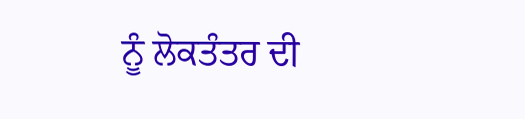ਨੂੰ ਲੋਕਤੰਤਰ ਦੀ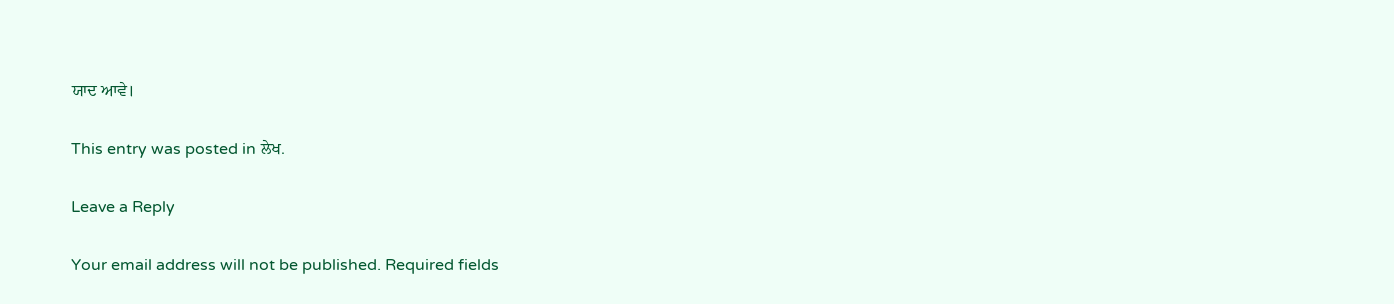ਯਾਦ ਆਵੇ।

This entry was posted in ਲੇਖ.

Leave a Reply

Your email address will not be published. Required fields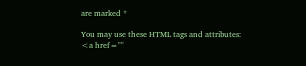are marked *

You may use these HTML tags and attributes: <a href=""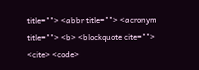title=""> <abbr title=""> <acronym title=""> <b> <blockquote cite=""> <cite> <code>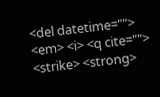<del datetime=""> <em> <i> <q cite=""> <strike> <strong>